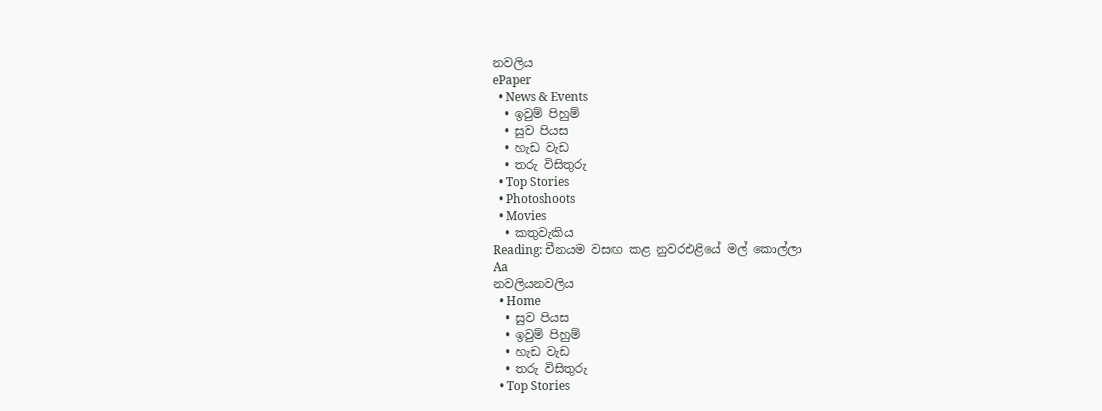නවලිය
ePaper
  • News & Events
  • ඉවුම් පිහුම්
  • සුව පියස
  • හැඩ වැඩ
  • තරු විසිතුරු
  • Top Stories
  • Photoshoots
  • Movies
  • කතුවැකිය
Reading: චීනයම වසඟ කළ නුවරඑළියේ මල් කොල්ලා
Aa
නවලියනවලිය
  • Home
  • සුව පියස
  • ඉවුම් පිහුම්
  • හැඩ වැඩ
  • තරු විසිතුරු
  • Top Stories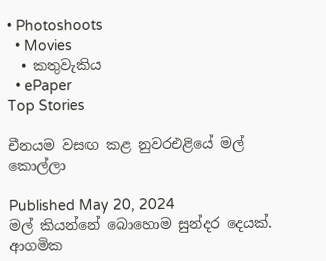• Photoshoots
  • Movies
  • කතුවැකිය
  • ePaper
Top Stories

චීනයම වසඟ කළ නුවරඑළියේ මල් කොල්ලා

Published May 20, 2024
මල් කියන්නේ බොහොම සුන්දර දෙයක්. ආගමික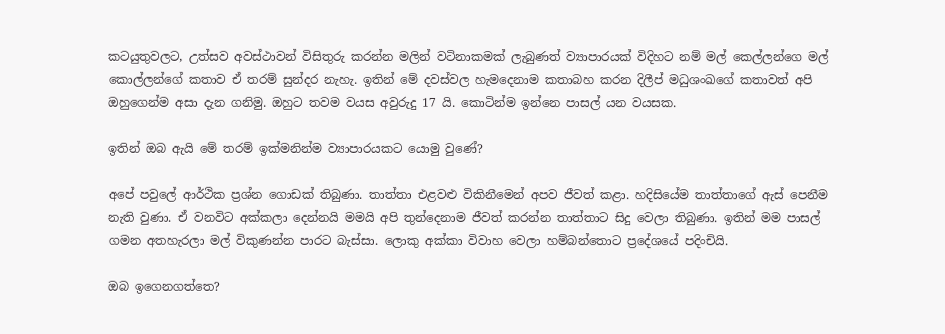කටයුතුවලට, උත්සව අවස්ථාවන් විසිතුරු කරන්න මලින් වටිනාකමක් ලැබුණත් ව්‍යාපාරයක් විදිහට නම් මල් කෙල්ලන්ගෙ මල් කොල්ලන්ගේ කතාව ඒ තරම් සුන්දර නැහැ. ඉතින් මේ දවස්වල හැමදෙනාම කතාබහ කරන දිලීප් මධුශංඛගේ කතාවත් අපි ඔහුගෙන්ම අසා දැන ගනිමු. ඔහුට තවම වයස අවුරුදු 17 යි. කොටින්ම ඉන්නෙ පාසල් යන වයසක.

ඉතින් ඔබ ඇයි මේ තරම් ඉක්මනින්ම ව්‍යාපාරයකට යොමු වුණේ?

අපේ පවුලේ ආර්ථික ප්‍රශ්න ගොඩක් තිබුණා. තාත්තා එළවළු විකිනීමෙන් අපව ජීවත් කළා. හදිසියේම තාත්තාගේ ඇස් පෙනීම නැති වුණා. ඒ වනවිට අක්කලා දෙන්නයි මමයි අපි තුන්දෙනාම ජීවත් කරන්න තාත්තාට සිදු වෙලා තිබුණා. ඉතින් මම පාසල් ගමන අතහැරලා මල් විකුණන්න පාරට බැස්සා. ලොකු අක්කා විවාහ වෙලා හම්බන්තොට ප්‍රදේශයේ පදිංචියි.

ඔබ ඉගෙනගත්තෙ?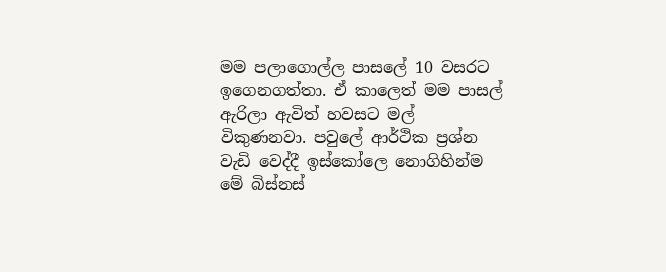මම පලාගොල්ල පාසලේ 10 වසරට ඉගෙනගත්තා. ඒ කාලෙත් මම පාසල් ඇරිලා ඇවිත් හවසට මල් විකුණනවා. පවුලේ ආර්ථික ප්‍රශ්න වැඩි වෙද්දී ඉස්කෝලෙ නොගිහින්ම මේ බිස්නස්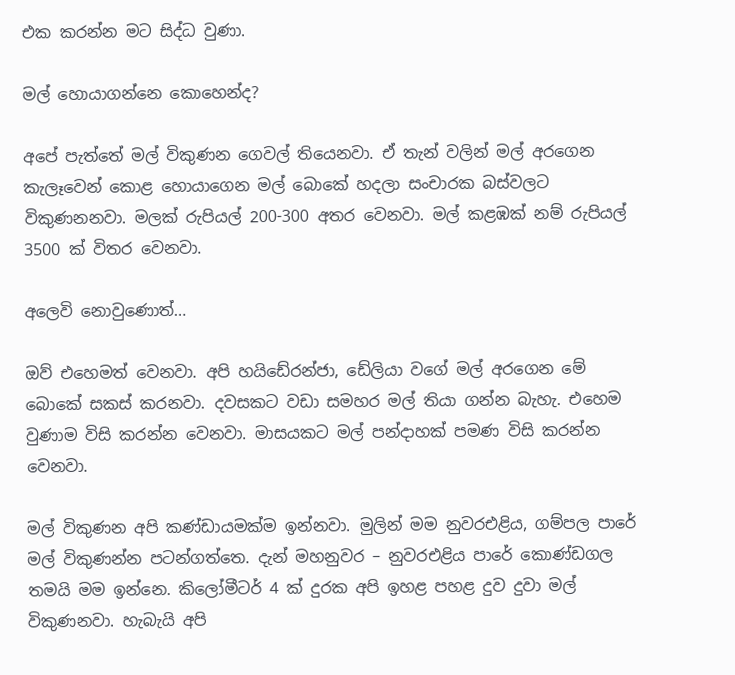එක කරන්න මට සිද්ධ වුණා.

මල් හොයාගන්නෙ කොහෙන්ද?

අපේ පැත්තේ මල් විකුණන ගෙවල් තියෙනවා. ඒ තැන් වලින් මල් අරගෙන කැලෑවෙන් කොළ හොයාගෙන මල් බොකේ හදලා සංචාරක බස්වලට විකුණනනවා. මලක් රුපියල් 200-300 අතර වෙනවා. මල් කළඹක් නම් රුපියල් 3500 ක් විතර වෙනවා.

අලෙවි නොවුණොත්…

ඔව් එහෙමත් වෙනවා. අපි හයිඩේ‍රන්ජා, ඩේලියා වගේ මල් අරගෙන මේ බොකේ සකස් කරනවා. දවසකට වඩා සමහර මල් තියා ගන්න බැහැ. එහෙම වුණාම විසි කරන්න වෙනවා. මාසයකට මල් පන්දාහක් පමණ විසි කරන්න වෙනවා.

මල් විකුණන අපි කණ්ඩායමක්ම ඉන්නවා. මුලින් මම නුවරඑළිය, ගම්පල පාරේ මල් විකුණන්න පටන්ගත්තෙ. දැන් මහනුවර – නුවරඑළිය පාරේ කොණ්ඩගල තමයි මම ඉන්නෙ. කිලෝමීටර් 4 ක් දුරක අපි ඉහළ පහළ දුව දුවා මල් විකුණනවා. හැබැයි අපි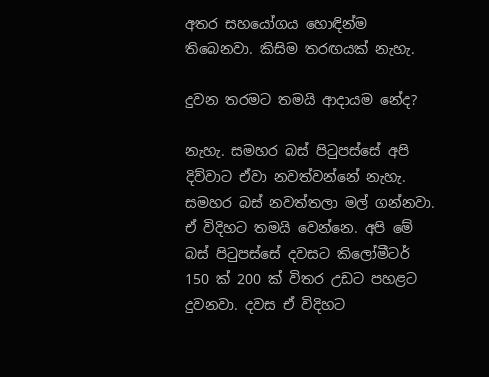අතර සහයෝගය හොඳින්ම තිබෙනවා. කිසිම තරඟයක් නැහැ.

දුවන තරමට තමයි ආදායම නේද?

නැහැ. සමහර බස් පිටුපස්සේ අපි දිව්වාට ඒවා නවත්වන්නේ නැහැ. සමහර බස් නවත්තලා මල් ගන්නවා. ඒ විදිහට තමයි වෙන්නෙ. අපි මේ බස් පිටුපස්සේ දවසට කිලෝමීටර් 150 ක් 200 ක් විතර උඩට පහළට දුවනවා. දවස ඒ විදිහට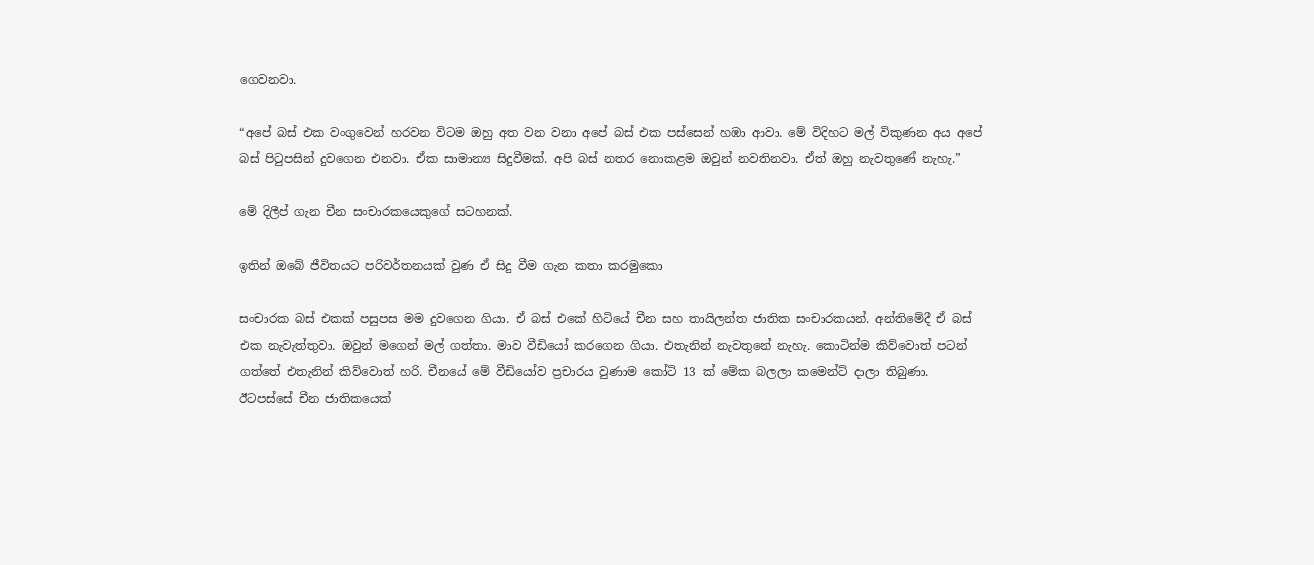ගෙවනවා.

“අපේ බස් එක වංගුවෙන් හරවන විටම ඔහු අත වන වනා අපේ බස් එක පස්සෙන් හඹා ආවා. මේ විදිහට මල් විකුණන අය අපේ බස් පිටුපසින් දුවගෙන එනවා. ඒක සාමාන්‍ය සිදුවීමක්. අපි බස් නතර නොකළම ඔවුන් නවතිනවා. ඒත් ඔහු නැවතුණේ නැහැ.”

මේ දිලීප් ගැන චීන සංචාරකයෙකුගේ සටහනක්.

ඉතින් ඔබේ ජීවිතයට පරිවර්තනයක් වුණ ඒ සිදු වීම ගැන කතා කරමුකො

සංචාරක බස් එකක් පසුපස මම දුවගෙන ගියා. ඒ බස් එකේ හිටියේ චීන සහ තායිලන්ත ජාතික සංචාරකයන්. අන්තිමේදී ඒ බස් එක නැවැත්තුවා. ඔවුන් මගෙන් මල් ගත්තා. මාව වීඩියෝ කරගෙන ගියා. එතැනින් නැවතුනේ නැහැ. කොටින්ම කිව්වොත් පටන් ගත්තේ එතැනින් කිව්වොත් හරි. චීනයේ මේ වීඩියෝව ප්‍රචාරය වුණාම කෝටි 13 ක් මේක බලලා කමෙන්ට් දාලා තිබුණා. ඊටපස්සේ චීන ජාතිකයෙක්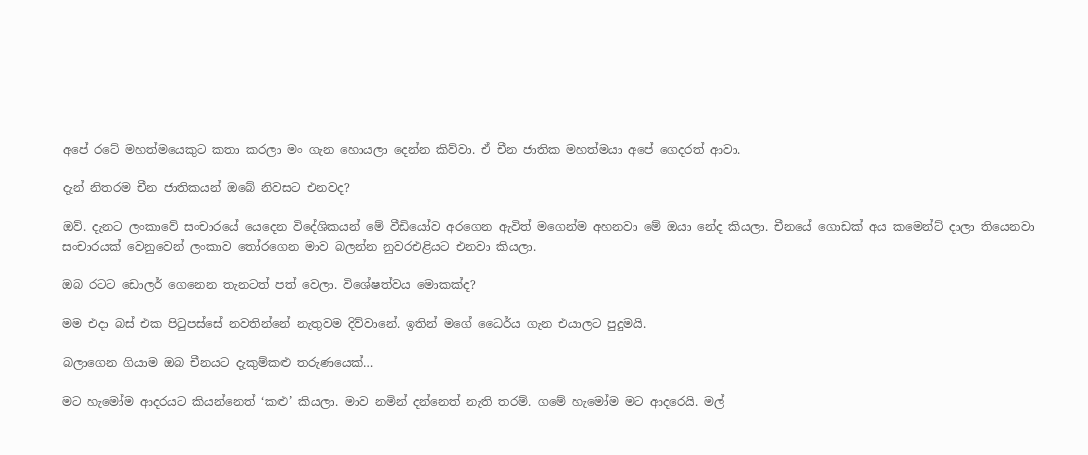අපේ රටේ මහත්මයෙකුට කතා කරලා මං ගැන හොයලා දෙන්න කිව්වා. ඒ චීන ජාතික මහත්මයා අපේ ගෙදරත් ආවා.

දැන් නිතරම චීන ජාතිකයන් ඔබේ නිවසට එනවද?

ඔව්. දැනට ලංකාවේ සංචාරයේ යෙදෙන විදේශිකයන් මේ වීඩියෝව අරගෙන ඇවිත් මගෙන්ම අහනවා මේ ඔයා නේද කියලා. චීනයේ ගොඩක් අය කමෙන්ට් දාලා තියෙනවා සංචාරයක් වෙනුවෙන් ලංකාව තෝරගෙන මාව බලන්න නුවරඑළියට එනවා කියලා.

ඔබ රටට ඩොලර් ගෙනෙන තැනටත් පත් වෙලා. විශේෂත්වය මොකක්ද?

මම එදා බස් එක පිටුපස්සේ නවතින්නේ නැතුවම දිව්වානේ. ඉතින් මගේ ධෛර්ය ගැන එයාලට පුදුමයි.

බලාගෙන ගියාම ඔබ චීනයට දැකුම්කළු තරුණයෙක්…

මට හැමෝම ආදරයට කියන්නෙත් ‘කළු’ කියලා. මාව නමින් දන්නෙත් නැති තරම්. ගමේ හැමෝම මට ආදරෙයි. මල්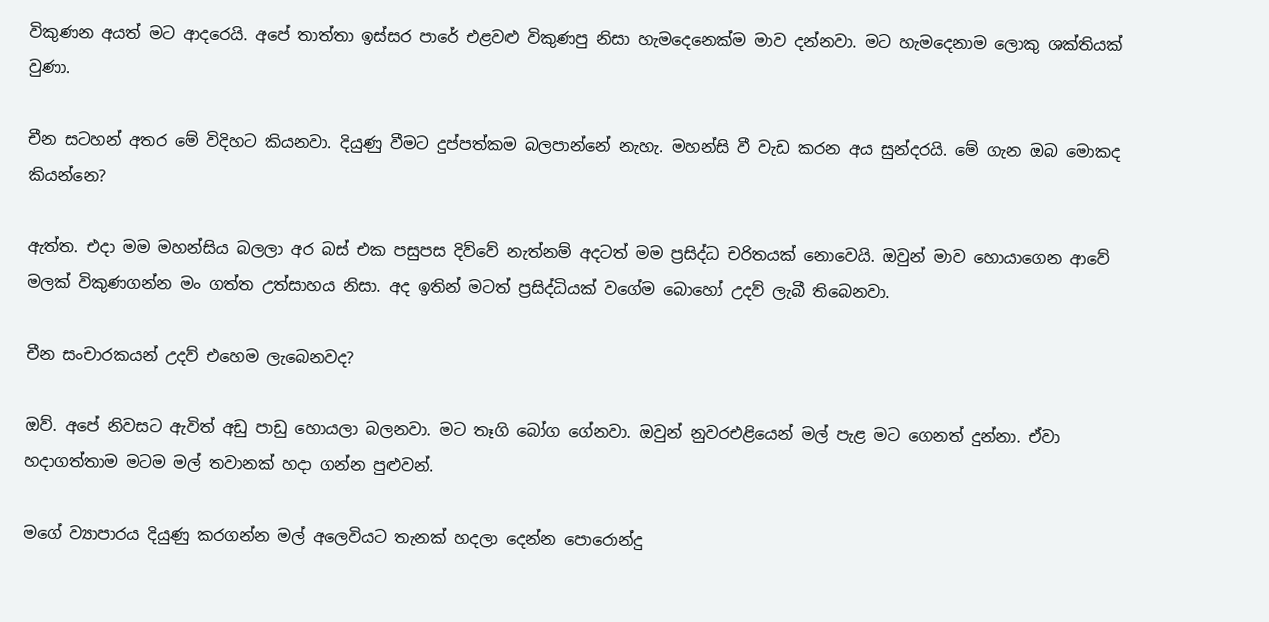විකුණන අයත් මට ආදරෙයි. අපේ තාත්තා ඉස්සර පාරේ එළවළු විකුණපු නිසා හැමදෙනෙක්ම මාව දන්නවා. මට හැමදෙනාම ලොකු ශක්තියක් වුණා.

චීන සටහන් අතර මේ විදිහට කියනවා. දියුණු වීමට දුප්පත්කම බලපාන්නේ නැහැ. මහන්සි වී වැඩ කරන අය සුන්දරයි. මේ ගැන ඔබ මොකද කියන්නෙ?

ඇත්ත. එදා මම මහන්සිය බලලා අර බස් එක පසුපස දිව්වේ නැත්නම් අදටත් මම ප්‍රසිද්ධ චරිතයක් නොවෙයි. ඔවුන් මාව හොයාගෙන ආවේ මලක් විකුණගන්න මං ගත්ත උත්සාහය නිසා. අද ඉතින් මටත් ප්‍රසිද්ධියක් වගේම බොහෝ උදව් ලැබී තිබෙනවා.

චීන සංචාරකයන් උදව් එහෙම ලැබෙනවද?

ඔව්. අපේ නිවසට ඇවිත් අඩු පාඩු හොයලා බලනවා. මට තෑගි බෝග ගේනවා. ඔවුන් නුවරඑළියෙන් මල් පැළ මට ගෙනත් දුන්නා. ඒවා හදාගත්තාම මටම මල් තවානක් හදා ගන්න පුළුවන්.

මගේ ව්‍යාපාරය දියුණු කරගන්න මල් අලෙවියට තැනක් හදලා දෙන්න පොරොන්දු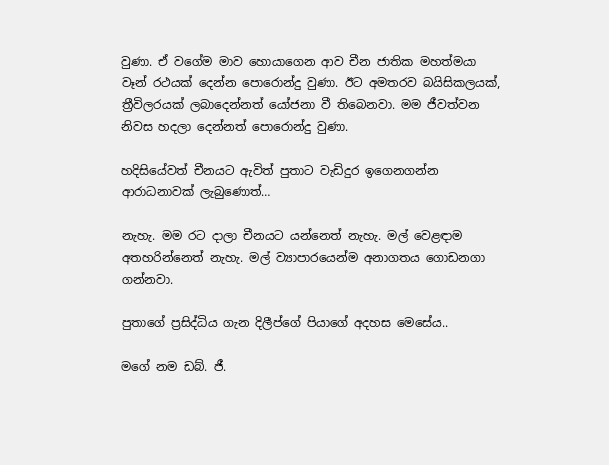වුණා. ඒ වගේම මාව හොයාගෙන ආව චීන ජාතික මහත්මයා වෑන් රථයක් දෙන්න පොරොන්දු වුණා. ඊට අමතරව බයිසිකලයක්, ත්‍රීවිලරයක් ලබාදෙන්නත් යෝජනා වී තිබෙනවා. මම ජීවත්වන නිවස හදලා දෙන්නත් පොරොන්දු වුණා.

හදිසියේවත් චීනයට ඇවිත් පුතාට වැඩිදුර ඉගෙනගන්න ආරාධනාවක් ලැබුණොත්…

නැහැ. මම රට දාලා චීනයට යන්නෙත් නැහැ. මල් වෙළඳාම අතහරින්නෙත් නැහැ. මල් ව්‍යාපාරයෙන්ම අනාගතය ගොඩනගා ගන්නවා.

පුතාගේ ප්‍රසිද්ධිය ගැන දිලීප්ගේ පියාගේ අදහස මෙසේය..

මගේ නම ඩබ්. ජී.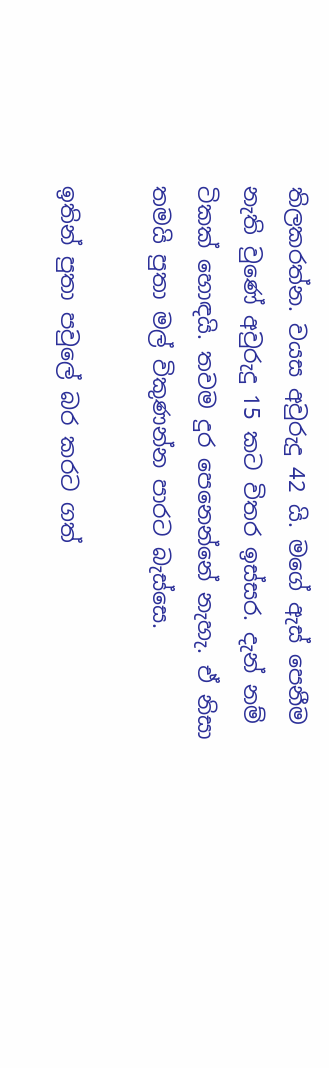තිලකරත්න. වයස අවුරුදු 42 යි. මගේ ඇස් පෙනීම නැති වුණේ අවුරුදු 15 කට විතර ඉස්සර. දැන් නම් ටිකක් හොඳයි. තවම දුර පෙනෙන්නේ නැහැ. ඒ නිසා තමයි පුතා මල් විකුණන්න පාරට බැස්සෙ.

ඉතින් පුතා පවුලේ බර කරට ගත්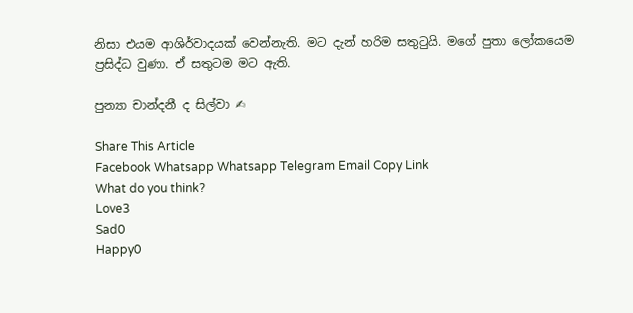නිසා එයම ආශිර්වාදයක් වෙන්නැති. මට දැන් හරිම සතුටුයි. මගේ පුතා ලෝකයෙම ප්‍රසිද්ධ වුණා. ඒ සතුටම මට ඇති.

පුන්‍යා චාන්දනී ද සිල්වා ✍

Share This Article
Facebook Whatsapp Whatsapp Telegram Email Copy Link
What do you think?
Love3
Sad0
Happy0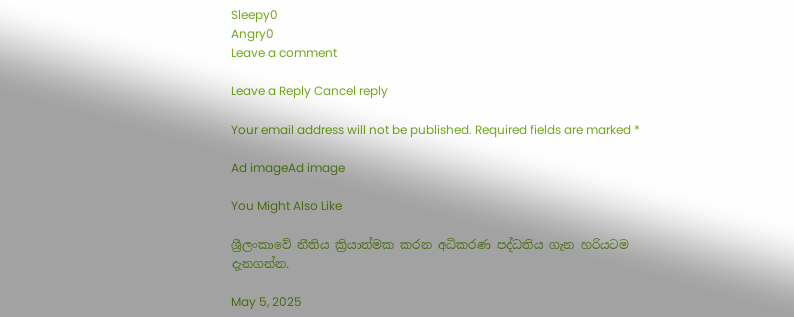Sleepy0
Angry0
Leave a comment

Leave a Reply Cancel reply

Your email address will not be published. Required fields are marked *

Ad imageAd image

You Might Also Like

ශ්‍රීලංකාවේ නීතිය ක්‍රියාත්මක කරන අධිකරණ පද්ධතිය ගැන හරියටම දැනගන්න.

May 5, 2025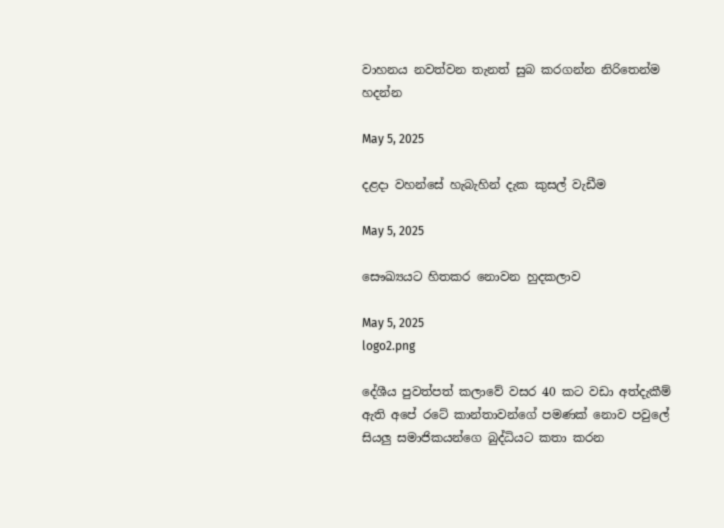වාහනය නවත්වන තැනත් සුබ කරගන්න නිරිතෙන්ම හදන්න

May 5, 2025

දළදා වහන්සේ හැබැහින් දැක කුසල් වැඩීම

May 5, 2025

සෞඛ්‍යයට හිතකර නොවන හුදකලාව

May 5, 2025
logo2.png

දේශීය පුවත්පත් කලාවේ වසර 40 කට වඩා අත්දැකීම් ඇති අපේ රටේ කාන්තාවන්ගේ පමණක් නොව පවුලේ සියලු සමාජිකයන්ගෙ බුද්ධියට කතා කරන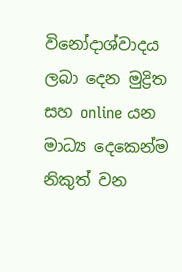විනෝදාශ්වාදය ලබා දෙන මුද්‍රිත සහ online යන මාධ්‍ය දෙකෙන්ම නිකුත් වන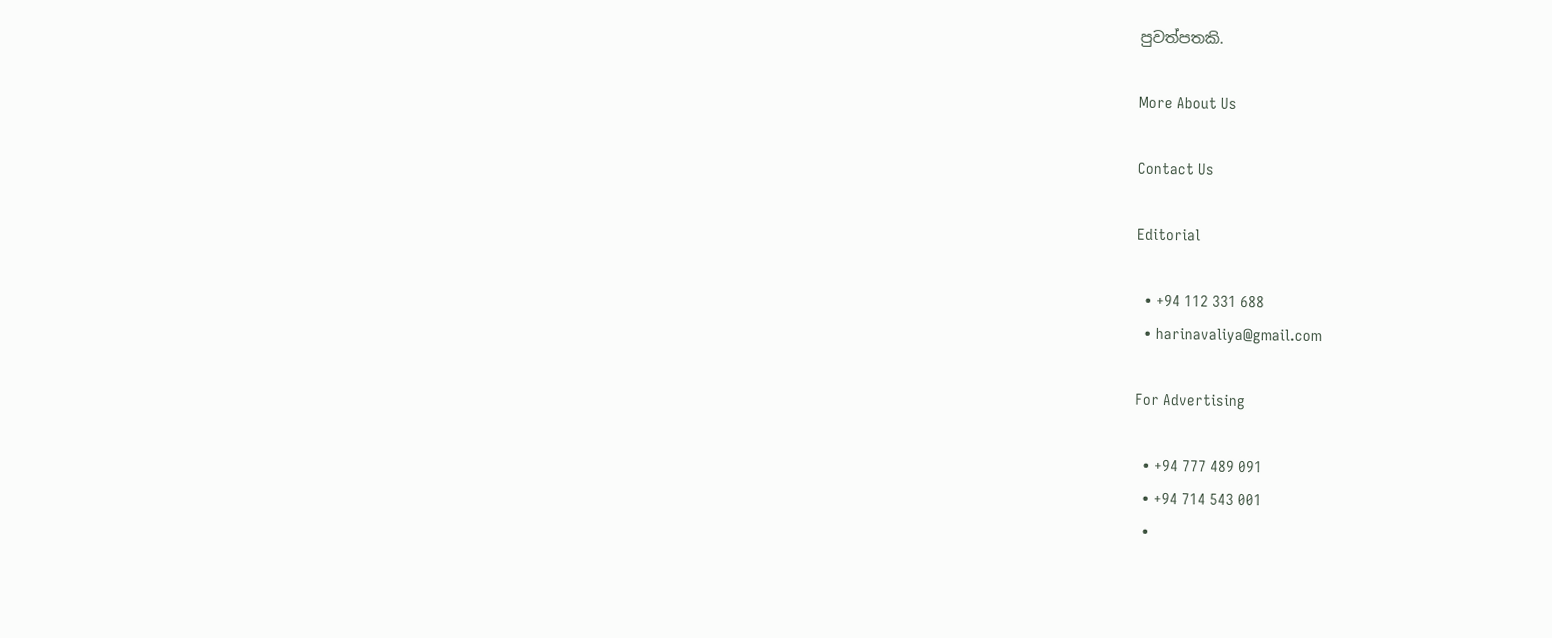පුවත්පතකි.

More About Us

Contact Us

Editorial

  • +94 112 331 688
  • harinavaliya@gmail.com

For Advertising

  • +94 777 489 091
  • +94 714 543 001
  •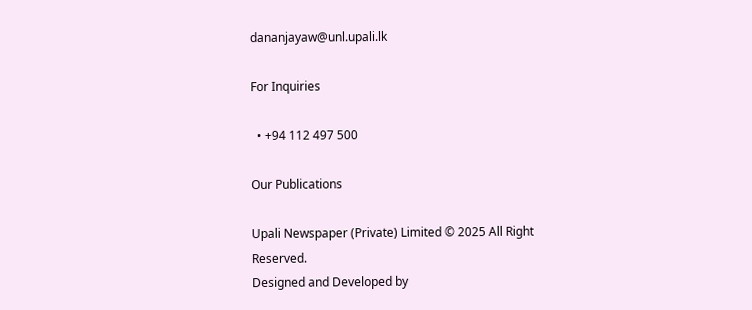dananjayaw@unl.upali.lk

For Inquiries

  • +94 112 497 500

Our Publications

Upali Newspaper (Private) Limited © 2025 All Right Reserved.
Designed and Developed by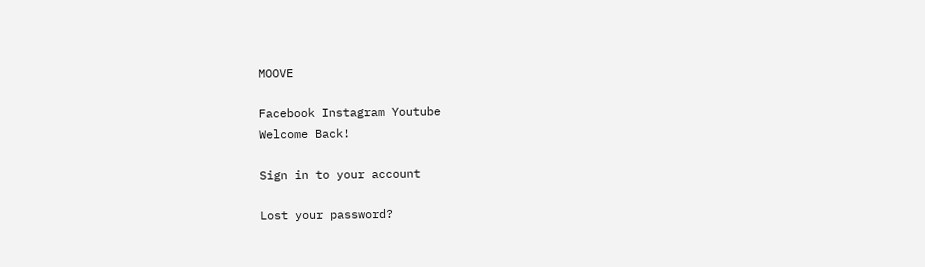MOOVE

Facebook Instagram Youtube
Welcome Back!

Sign in to your account

Lost your password?